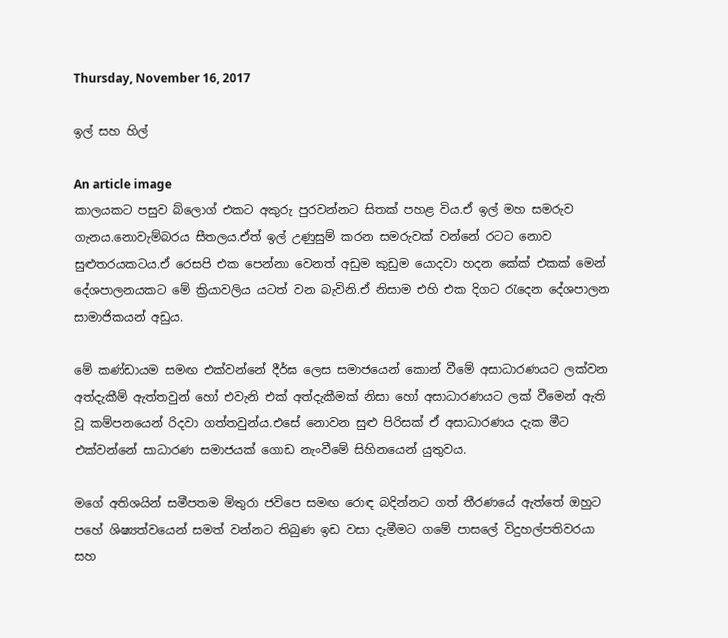Thursday, November 16, 2017

ඉල් සහ හිල්

An article image
කාලයකට පසුව බ්ලොග් එකට අකුරු පුරවන්නට සිතක් පහළ විය.ඒ ඉල් මහ සමරුව ගැනය.නොවැම්බරය සීතලය.ඒත් ඉල් උණුසුම් කරන සමරුවක් වන්නේ රටට නොව සුළුතරයකටය.ඒ රෙසපි එක පෙන්නා වෙනත් අඩුම කුඩුම යොදවා හදන කේක් එකක් මෙන් දේශපාලනයකට මේ ක්‍රියාවලිය යටත් වන බැවිනි.ඒ නිසාම එහි එක දිගට රැදෙන දේශපාලන සාමාජිකයන් අඩුය.

මේ කණ්ඩායම සමඟ එක්වන්නේ දීර්ඝ ලෙස සමාජයෙන් කොන් වීමේ අසාධාරණයට ලක්වන අත්දැකීම් ඇත්තවුන් හෝ එවැනි එක් අත්දැකීමක් නිසා හෝ අසාධාරණයට ලක් වීමෙන් ඇති වූ කම්පනයෙන් රිදවා ගත්තවුන්ය.එසේ නොවන සුළු පිරිසක් ඒ අසාධාරණය දැක මීට එක්වන්නේ සාධාරණ සමාජයක් ගොඩ නැංවීමේ සිහිනයෙන් යුතුවය.

මගේ අතිශයින් සමීපතම මිතුරා ජවිපෙ සමඟ රොඳ බදින්නට ගත් තීරණයේ ඇත්තේ ඔහුට පහේ ශිෂ්‍යත්වයෙන් සමත් වන්නට තිබුණ ඉඩ වසා දැමීමට ගමේ පාසලේ විදුහල්පතිවරයා සහ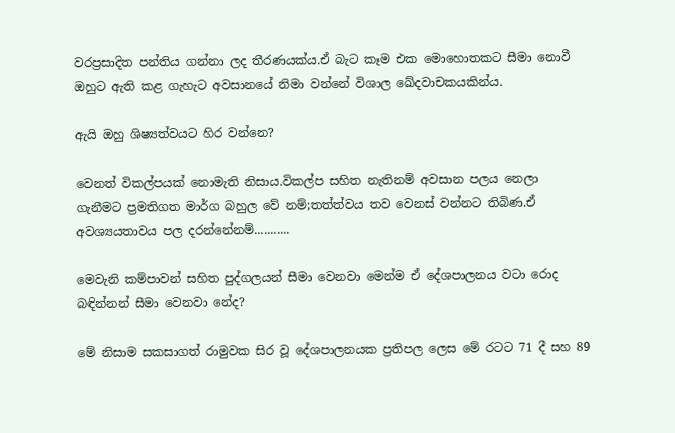වරප්‍රසාදිත පන්තිය ගන්නා ලද තීරණයක්ය.ඒ බැට කෑම එක මොහොතකට සීමා නොවී ඔහුට ඇති කළ ගැහැට අවසානයේ නිමා වන්නේ විශාල ඛේදවාචකයකින්ය.

ඇයි ඔහු ශිෂ්‍යත්වයට හිර වන්නෙ?

වෙනත් විකල්පයක් නොමැති නිසාය.විකල්ප සහිත නැතිනම් අවසාන පලය නෙලා ගැනීමට ප්‍රමතිගත මාර්ග බහුල වේ නම්;තත්ත්වය තව වෙනස් වන්නට තිබිණ.ඒ අවශ්‍යයතාවය පල දරන්නේනම්...........

මෙවැනි කම්පාවන් සහිත පුද්ගලයන් සීමා වෙනවා මෙන්ම ඒ දේශපාලනය වටා රොද බඳින්නන් සීමා වෙනවා නේද?

මේ නිසාම සකසාගත් රාමුවක සිර වූ දේශපාලනයක ප්‍රතිපල ලෙස මේ රටට 71 දී සහ 89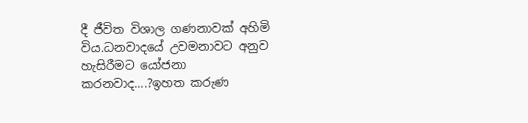දී ජීවිත විශාල ගණනාවක් අහිමි විය.ධනවාදයේ උවමනාවට අනුව හැසිරීමට යෝජනා කරනවාද....?ඉහත කරුණ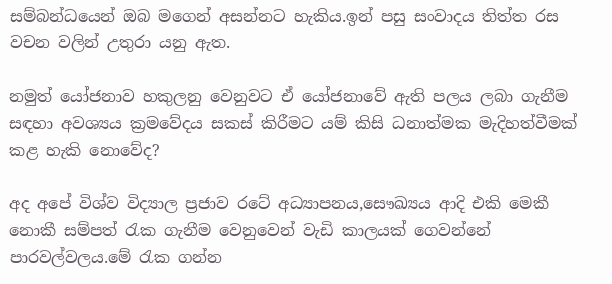සම්බන්ධයෙන් ඔබ මගෙන් අසන්නට හැකිය.ඉන් පසු සංවාදය තිත්ත රස වචන වලින් උතුරා යනු ඇත.

නමුත් යෝජනාව හකුලනු වෙනුවට ඒ යෝජනාවේ ඇති පලය ලබා ගැනීම සඳහා අවශ්‍යය ක්‍රමවේදය සකස් කිරීමට යම් කිසි ධනාත්මක මැදිහත්වීමක් කළ හැකි නොවේද?

අද අපේ විශ්ව විද්‍යාල ප්‍රජාව රටේ අධ්‍යාපනය,සෞඛ්‍යය ආදි එකි මෙකී නොකී සම්පත් රැක ගැනීම වෙනුවෙන් වැඩි කාලයක් ගෙවන්නේ පාරවල්වලය.මේ රැක ගන්න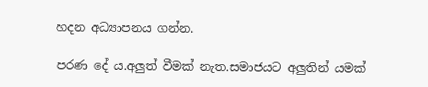හදන අධ්‍යාපනය ගන්න.

පරණ දේ ය.අලුත් වීමක් නැත.සමාජයට අලුතින් යමක්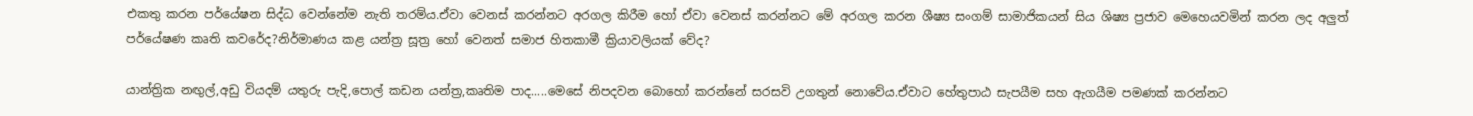එකතු කරන පර්යේෂන සිද්ධ වෙන්නේම නැති තරම්ය.ඒවා වෙනස් කරන්නට අරගල කිරීම හෝ ඒවා වෙනස් කරන්නට මේ අරගල කරන ශීෂ්‍ය සංගම් සාමාජිකයන් සිය ශිෂ්‍ය ප්‍රජාව මෙහෙයවමින් කරන ලද අලුත් පර්යේෂණ කෘති කවරේද?නිර්මාණය කළ යන්ත්‍ර සූත්‍ර හෝ වෙනත් සමාජ හිතකාමී ක්‍රියාවලියක් වේද?

යාන්ත්‍රික නඟුල්,අඩු වියදම් යතුරු පැදි,පොල් කඩන යන්ත්‍ර,කෘතිම පාද.....මෙසේ නිපදවන බොහෝ කරන්නේ සරසවි උගතුන් නොවේය.ඒවාට හේතුපාඨ සැපයීම සහ ඇගයීම පමණක් කරන්නට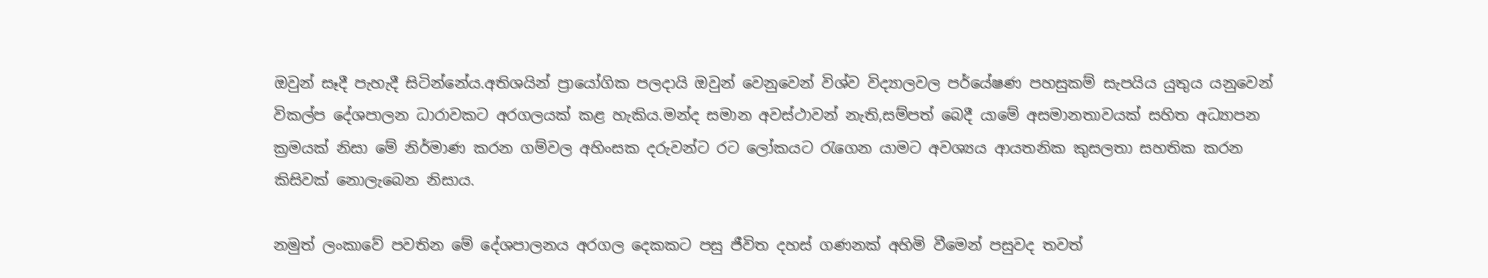ඔවුන් සෑදී පැහැදී සිටින්නේය.අතිශයින් ප්‍රායෝගික පලදායි ඔවුන් වෙනුවෙන් විශ්ව විද්‍යාලවල පර්යේෂණ පහසුකම් සැපයිය යුතුය යනුවෙන් විකල්ප දේශපාලන ධාරාවකට අරගලයක් කළ හැකිය.මන්ද සමාන අවස්ථාවන් නැති,සම්පත් බෙදී යාමේ අසමානතාවයක් සහිත අධ්‍යාපන ක්‍රමයක් නිසා මේ නිර්මාණ කරන ගම්වල අහිංසක දරුවන්ට රට ලෝකයට රැගෙන යාමට අවශ්‍යය ආයතනික කුසලතා සහතික කරන කිසිවක් නොලැබෙන නිසාය.

නමුත් ලංකාවේ පවතින මේ දේශපාලනය අරගල දෙකකට පසු ජීවිත දහස් ගණනක් අහිමි වීමෙන් පසුවද තවත්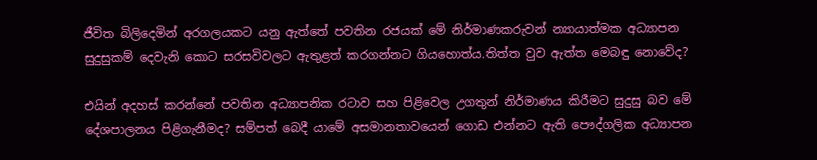ජීවිත බිලිදෙමින් අරගලයකට යනු ඇත්තේ පවතින රජයක් මේ නිර්මාණකරුවන් න්‍යායාත්මක අධ්‍යාපන සුදුසුකම් දෙවැනි කොට සරසවිවලට ඇතුළත් කරගන්නට ගියහොත්ය.තිත්ත වුව ඇත්ත මෙබඳු නොවේද?

එයින් අදහස් කරන්නේ පවතින අධ්‍යාපනික රටාව සහ පිළිවෙල උගතුන් නිර්මාණය කිරීමට සුදුසු බව මේ දේශපාලනය පිළිගැනීමද? සම්පත් බෙදී යාමේ අසමානතාවයෙන් ගොඩ එන්නට ඇති පෞද්ගලික අධ්‍යාපන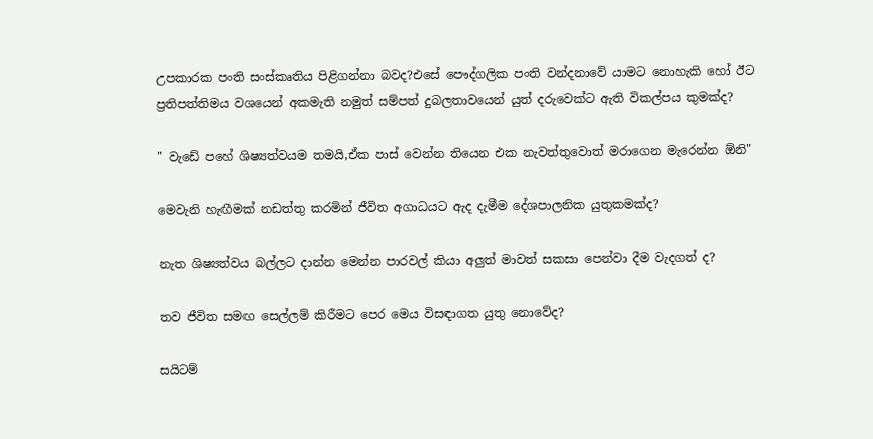උපකාරක පංති සංස්කෘතිය පිළිගන්නා බවද?එසේ පෞද්ගලික පංති වන්දනාවේ යාමට නොහැකි හෝ ඊට ප්‍රතිපත්තිමය වශයෙන් අකමැති නමුත් සම්පත් දුබලතාවයෙන් යුත් දරුවෙක්ට ඇති විකල්පය කුමක්ද?

" වැඩේ පහේ ශිෂ්‍යත්වයම තමයි,ඒක පාස් වෙන්න තියෙන එක නැවත්තුවොත් මරාගෙන මැරෙන්න ඕනි"

මෙවැනි හැඟීමක් නඩත්තු කරමින් ජීවිත අගාධයට ඇද දැමීම දේශපාලනික යුතුකමක්ද?

නැත ශිෂ්‍යත්වය බල්ලට දාන්න මෙන්න පාරවල් කියා අලුත් මාවත් සකසා පෙන්වා දීම වැදගත් ද?

තව ජීවිත සමඟ සෙල්ලම් කිරීමට පෙර මෙය විසඳාගත යුතු නොවේද?

සයිටම්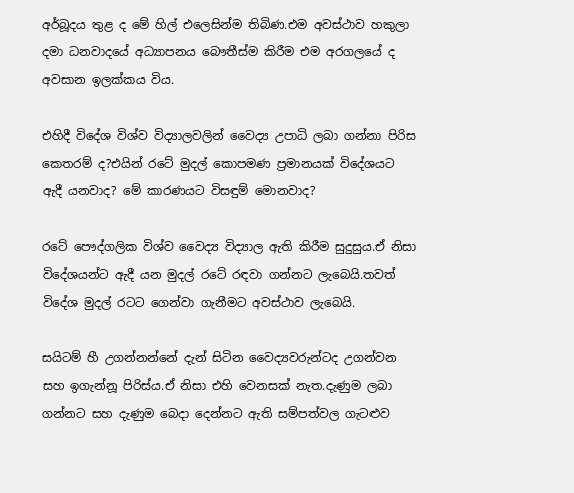අර්බූදය තුළ ද මේ හිල් එලෙසින්ම තිබිණ.එම අවස්ථාව හකුලා දමා ධනවාදයේ අධ්‍යාපනය බෞතීස්ම කිරීම එම අරගලයේ ද අවසාන ඉලක්කය විය.

එහිදී විදේශ විශ්ව විද්‍යාලවලින් වෛද්‍ය උපාධි ලබා ගන්නා පිරිස කෙතරම් ද?එයින් රටේ මුදල් කොපමණ ප්‍රමානයක් විදේශයට ඇදී යනවාද? මේ කාරණයට විසඳුම් මොනවාද?

රටේ පෞද්ගලික විශ්ව වෛද්‍ය විද්‍යාල ඇති කිරීම සුදුසුය.ඒ නිසා විදේශයන්ට ඇදී යන මුදල් රටේ රඳවා ගන්නට ලැබෙයි.තවත් විදේශ මුදල් රටට ගෙන්වා ගැනීමට අවස්ථාව ලැබෙයි.

සයිටම් හී උගන්නන්නේ දැන් සිටින වෛද්‍යවරුන්ටද උගන්වන සහ ඉගැන්නූ පිරිස්ය.ඒ නිසා එහි වෙනසක් නැත.දැණුම ලබා ගන්නට සහ දැණුම බෙදා දෙන්නට ඇති සම්පත්වල ගැටළුව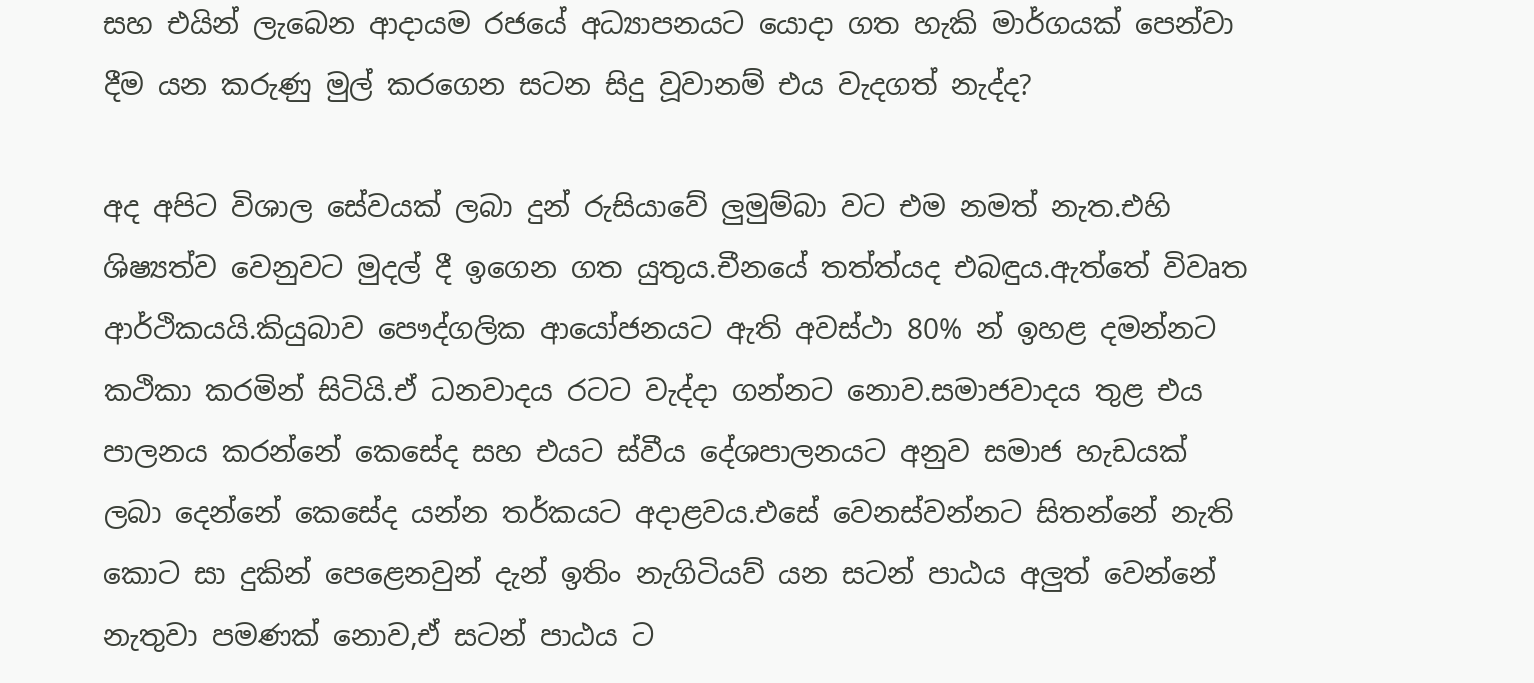සහ එයින් ලැබෙන ආදායම රජයේ අධ්‍යාපනයට යොදා ගත හැකි මාර්ගයක් පෙන්වා දීම යන කරුණු මුල් කරගෙන සටන සිදු වූවානම් එය වැදගත් නැද්ද?

අද අපිට විශාල සේවයක් ලබා දුන් රුසියාවේ ලුමුම්බා වට එම නමත් නැත.එහි ශිෂ්‍යත්ව වෙනුවට මුදල් දී ඉගෙන ගත යුතුය.චීනයේ තත්ත්යද එබඳුය.ඇත්තේ විවෘත ආර්ථිකයයි.කියුබාව පෞද්ගලික ආයෝජනයට ඇති අවස්ථා 80% න් ඉහළ දමන්නට කථිකා කරමින් සිටියි.ඒ ධනවාදය රටට වැද්දා ගන්නට නොව.සමාජවාදය තුළ එය පාලනය කරන්නේ කෙසේද සහ එයට ස්වීය දේශපාලනයට අනුව සමාජ හැඩයක් ලබා දෙන්නේ කෙසේද යන්න තර්කයට අදාළවය.එසේ වෙනස්වන්නට සිතන්නේ නැති කොට සා දුකින් පෙළෙනවුන් දැන් ඉතිං නැගිටියව් යන සටන් පාඨය අලුත් වෙන්නේ නැතුවා පමණක් නොව,ඒ සටන් පාඨය ට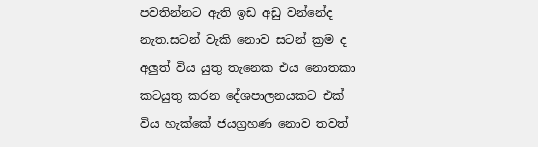පවතින්නට ඇති ඉඩ අඩු වන්නේද නැත.සටන් වැකි නොව සටන් ක්‍රම ද අලුත් විය යුතු තැනෙක එය නොතකා කටයුතු කරන දේශපාලනයකට එක් විය හැක්කේ ජයග්‍රහණ නොව තවත්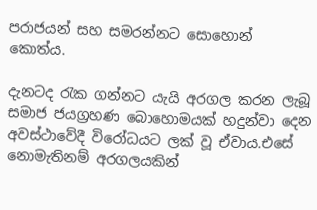පරාජයන් සහ සමරන්නට සොහොන් කොත්ය.

දැනටද රැක ගන්නට යැයි අරගල කරන ලැබූ සමාජ ජයග්‍රහණ බොහොමයක් හදුන්වා දෙන අවස්ථාවේදී විරෝධයට ලක් වූ ඒවාය.එසේ නොමැතිනම් අරගලයකින්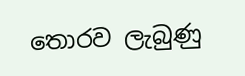තොරව ලැබුණු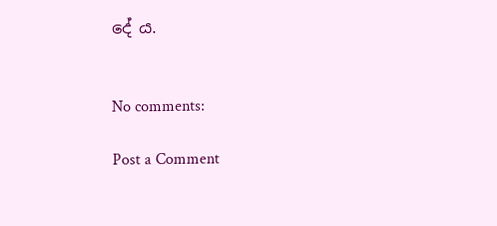දේ ය.


No comments:

Post a Comment